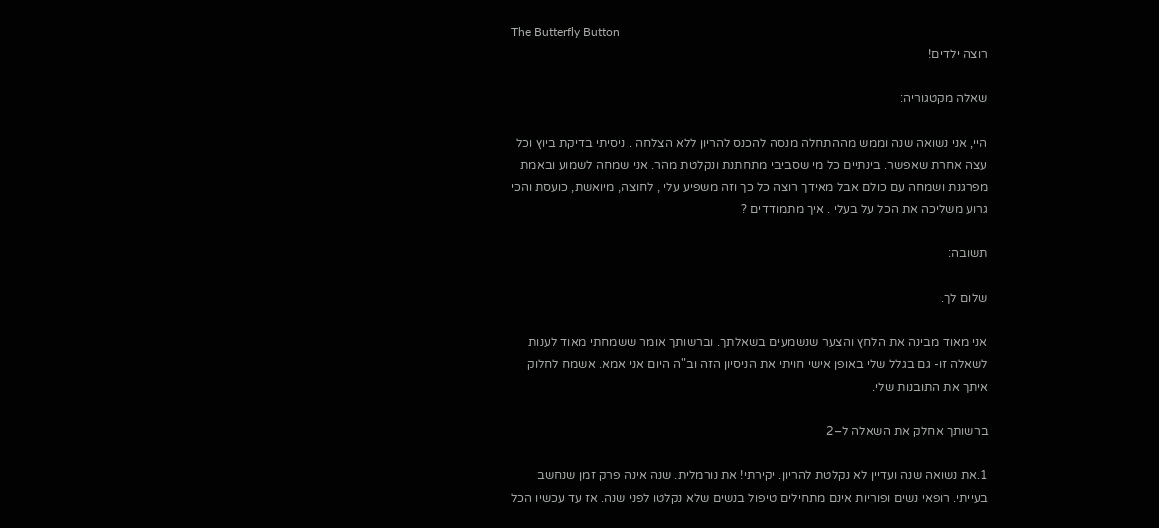The Butterfly Button
רוצה ילדים!

שאלה מקטגוריה:

היי, אני נשואה שנה וממש מההתחלה מנסה להכנס להריון ללא הצלחה . ניסיתי בדיקת ביוץ וכל עצה אחרת שאפשר. בינתיים כל מי שסביבי מתחתנת ונקלטת מהר. אני שמחה לשמוע ובאמת מפרגנת ושמחה עם כולם אבל מאידך רוצה כל כך וזה משפיע עלי , לחוצה, מיואשת, כועסת והכי גרוע משליכה את הכל על בעלי . איך מתמודדים ?

תשובה:

שלום לך.

אני מאוד מבינה את הלחץ והצער שנשמעים בשאלתך. וברשותך אומר ששמחתי מאוד לענות לשאלה זו- גם בגלל שלי באופן אישי חויתי את הניסיון הזה וב"ה היום אני אמא. אשמח לחלוק איתך את התובנות שלי.

ברשותך אחלק את השאלה ל–2

1.את נשואה שנה ועדיין לא נקלטת להריון. יקירתי! את נורמלית. שנה אינה פרק זמן שנחשב בעייתי. רופאי נשים ופוריות אינם מתחילים טיפול בנשים שלא נקלטו לפני שנה. אז עד עכשיו הכל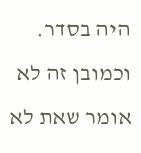היה בסדר.  וכמובן זה לא אומר שאת לא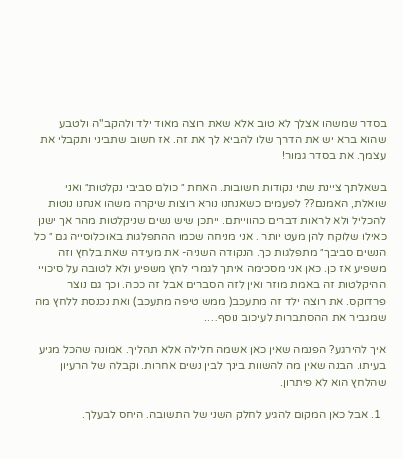בסדר שמשהו אצלך לא טוב אלא שאת רוצה מאוד ילד ולהקב"ה ולטבע שהוא ברא יש את הדרך שלו להביא לך את זה. אז חשוב שתביני ותקבלי את עצמך. את בסדר גמור!

בשאלתך ציינת שתי נקודות חשובות. האחת ״ כולם סביבי נקלטות״ ואני שואלת, האמנם?? לפעמים כשאנחנו נורא רוצות שיקרה משהו אנחנו נוטות להכליל ולא לראות דברים כהווייתם. ייתכן שיש נשים שניקלטות מהר אך ישנן כאילו שלוקח להן מעט יותר . אני מניחה שכמו ההתפלגות באוכלוסייה גם ״ כל הנשים סביבך״ מתפלגות כך. הנקודה השניה- את מעידה שאת בלחץ וזה משפיע אז כן. כאן אני מסכימה איתך לגמרי לחץ משפיע ולא לטובה על סיכויי ההיקלטות זה באמת מוזר ואין לזה הסברים אבל זה ככה. וכך גם נוצר פרדוקס. את רוצה ילד זה מתעכב( ממש טיפה מתעכב) ואת נכנסת ללחץ מה שמגביר את ההסתברות לעיכוב נוסף….

איך להירגע? הפנמה שאין כאן אשמה חלילה אלא תהליך. אמונה שהכל מגיע בעיתו. הבנה שאין מה להשוות בינך לבין נשים אחרות. וקבלה של הרעיון שהלחץ הוא לא פיתרון.

  1. אבל כאן המקום להגיע לחלק השני של התשובה. היחס לבעלך.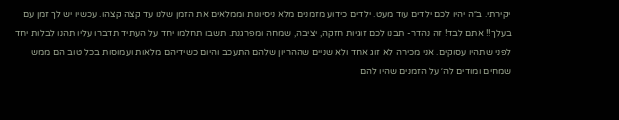יקירתי. ב״ה יהיו לכם ילדים עוד מעט. ילדים כידוע מזמנים מלא ניסיונות וממלאים את הזמן שלנו עד קצה קצהו. עכשיו יש לך זמן עם בעלך!! אתם לבד! זה נהדר- תבנו לכם זוגיות חזקה, יציבה, שמחה ומפרגנת. תשבו תחלמו יחד על העתיד תדברו עליו תהנו לבלות יחד לפני שתהיו עסוקים. אני מכירה לא זוג אחד ולא שניים שההריון שלהם התעכב והיום כשידיהם מלאות ועמוסות בכל טוב הם ממש שמחים ומודים לה׳ על הזמנים שהיו להם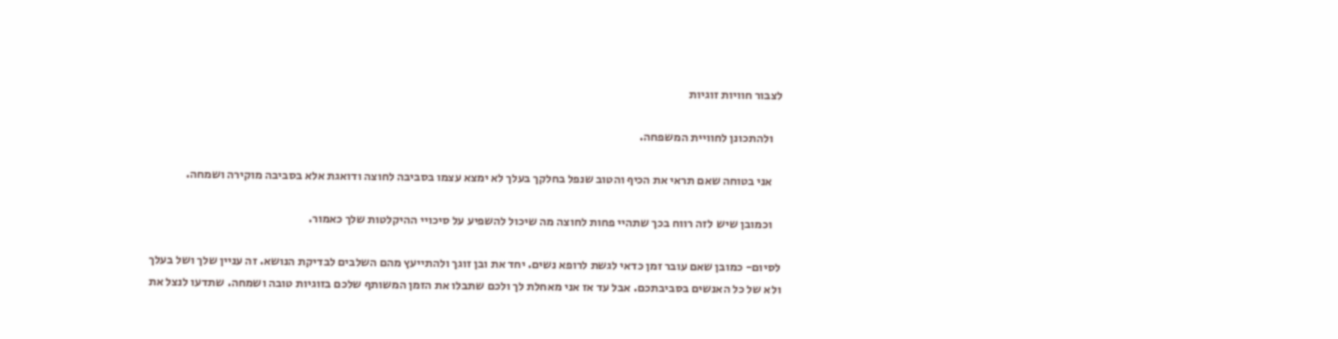לצבור חוויות זוגיות

    ולהתכונן לחוויית המשפחה.

    אני בטוחה שאם תראי את הכיף והטוב שנפל בחלקך בעלך לא ימצא עצמו בסביבה לחוצה ודואגת אלא בסביבה מוקירה ושמחה.

    וכמובן שיש לזה רווח בכך שתהיי פחות לחוצה מה שיכול להשפיע על סיכויי ההיקלטות שלך כאמור.

לסיום- כמובן שאם עובר זמן כדאי לגשת לרופא נשים. יחד את ובן זוגך ולהתייעץ מהם השלבים לבדיקת הנושא. זה עניין שלך ושל בעלך ולא של כל האנשים בסביבתכם. אבל עד אז אני מאחלת לך ולכם שתבלו את הזמן המשותף שלכם בזוגיות טובה ושמחה. שתדעו לנצל את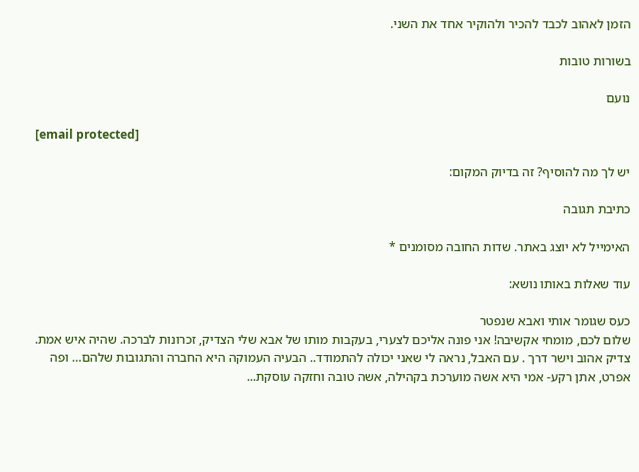הזמן לאהוב לכבד להכיר ולהוקיר אחד את השני.

בשורות טובות

נועם

[email protected]

יש לך מה להוסיף? זה בדיוק המקום:

כתיבת תגובה

האימייל לא יוצג באתר. שדות החובה מסומנים *

עוד שאלות באותו נושא:

כעס שגומר אותי ואבא שנפטר
שלום לכם, מומחי אקשיבה! אני פונה אליכם לצערי, בעקבות מותו של אבא שלי הצדיק, זכרונות לברכה. שהיה איש אמת. צדיק אהוב וישר דרך . עם האבל, נראה לי שאני יכולה להתמודד.. הבעיה העמוקה היא החברה והתגובות שלהם… ופה אפרט, אתן רקע- אמי היא אשה מוערכת בקהילה, אשה טובה וחזקה עוסקת...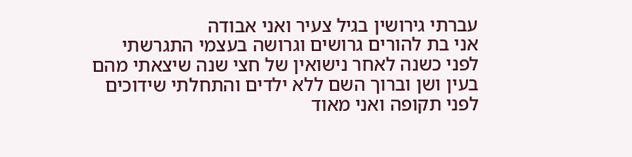עברתי גירושין בגיל צעיר ואני אבודה
אני בת להורים גרושים וגרושה בעצמי התגרשתי לפני כשנה לאחר נישואין של חצי שנה שיצאתי מהם בעין ושן וברוך השם ללא ילדים והתחלתי שידוכים לפני תקופה ואני מאוד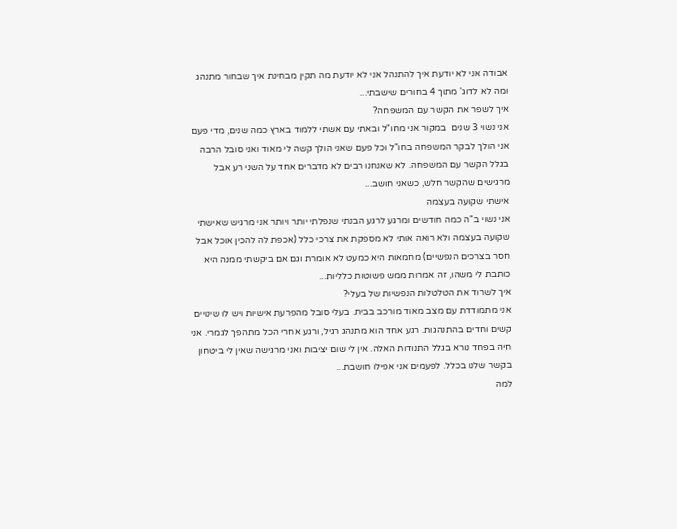אבודה אני לא יודעת איך להתנהל אני לא יודעת מה תקין מבחינת איך שבחור מתנהג ומה לא לדוג' מתוך 4 בחורים שישבתי...
איך לשפר את הקשר עם המשפחה?
אני נשוי 3 שנים  במקור אני מחו"ל ובאתי עם אשתי ללמוד בארץ כמה שנים, מדי פעם אני הולך לבקר המשפחה בחו"ל וכל פעם שאני הולך קשה לי מאוד ואני סובל הרבה בגלל הקשר עם המשפחה. לא שאנחנו רבים לא מדברים אחד על השני רע אבל מרגישים שהקשר חלש, כשאני חושב...
אישתי שקועה בעצמה
אני נשוי ב"ה כמה חודשים ומרגע לרגע הבנתי שנפלתי יותר ויותר אני מרגיש שאישתי שקועה בעצמה ולא רואה אותי לא מספקת את צרכי כלל (אכפת לה להכין אוכל אבל חסר בצרכים הנפשיים) מחמאות היא כמעט לא אומרת וגם אם ביקשתי ממנה היא כותבת לי משהו, זה אמרות ממש פשוטות כלליות...
איך לשרוד את הטלטלות הנפשיות של בעלי?
אני מתמודדת עם מצב מאוד מורכב בבית. בעלי סובל מהפרעת אישיות ויש לו שינויים קשים וחדים בהתנהגות. רגע אחד הוא מתנהג רגיל, ורגע אחרי הכל מתהפך לגמרי. אני חיה בפחד נורא בגלל התנודות האלה. אין לי שום יציבות ואני מרגישה שאין לי ביטחון בקשר שלנו בכלל. לפעמים אני אפילו חושבת...
למה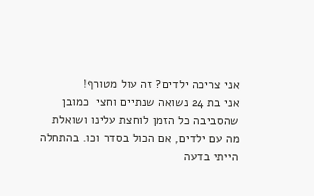אני צריכה ילדים? זה עול מטורף!
אני בת 24 נשואה שנתיים וחצי  כמובן שהסביבה כל הזמן לוחצת עלינו ושואלת מה עם ילדים, אם הכול בסדר וכו. בהתחלה הייתי בדעה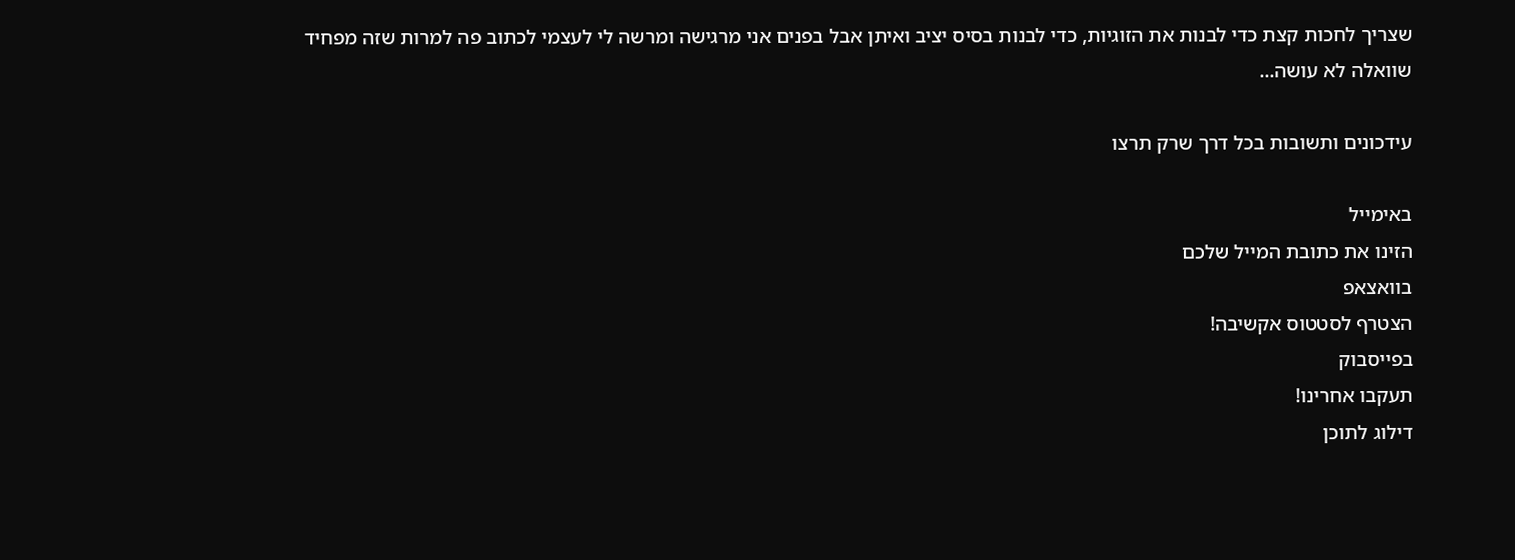שצריך לחכות קצת כדי לבנות את הזוגיות, כדי לבנות בסיס יציב ואיתן אבל בפנים אני מרגישה ומרשה לי לעצמי לכתוב פה למרות שזה מפחיד שוואלה לא עושה...

עידכונים ותשובות בכל דרך שרק תרצו

באימייל
הזינו את כתובת המייל שלכם
בוואצאפ
הצטרף לסטטוס אקשיבה!
בפייסבוק
תעקבו אחרינו!
דילוג לתוכן